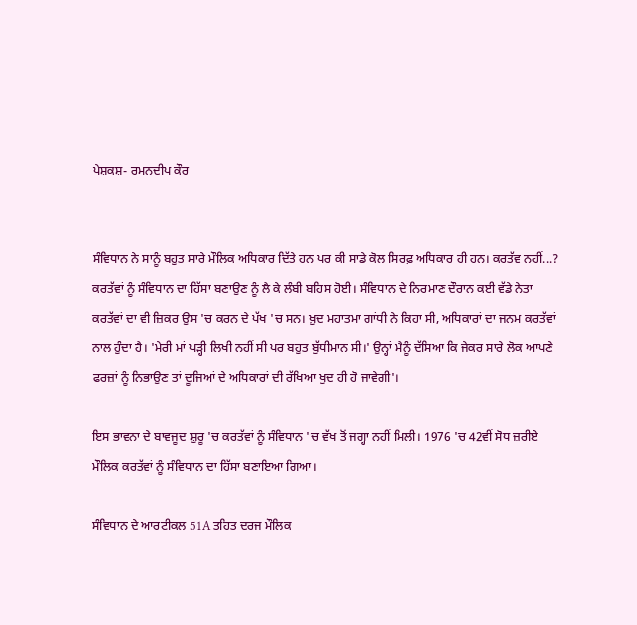ਪੇਸ਼ਕਸ਼- ਰਮਨਦੀਪ ਕੌਰ


ਸੰਵਿਧਾਨ ਨੇ ਸਾਨੂੰ ਬਹੁਤ ਸਾਰੇ ਮੌਲਿਕ ਅਧਿਕਾਰ ਦਿੱਤੇ ਹਨ ਪਰ ਕੀ ਸਾਡੇ ਕੋਲ ਸਿਰਫ਼ ਅਧਿਕਾਰ ਹੀ ਹਨ। ਕਰਤੱਵ ਨਹੀਂ...? ਕਰਤੱਵਾਂ ਨੂੰ ਸੰਵਿਧਾਨ ਦਾ ਹਿੱਸਾ ਬਣਾਉਣ ਨੂੰ ਲੈ ਕੇ ਲੰਬੀ ਬਹਿਸ ਹੋਈ। ਸੰਵਿਧਾਨ ਦੇ ਨਿਰਮਾਣ ਦੌਰਾਨ ਕਈ ਵੱਡੇ ਨੇਤਾ ਕਰਤੱਵਾਂ ਦਾ ਵੀ ਜ਼ਿਕਰ ਉਸ 'ਚ ਕਰਨ ਦੇ ਪੱਖ 'ਚ ਸਨ। ਖ਼ੁਦ ਮਹਾਤਮਾ ਗਾਂਧੀ ਨੇ ਕਿਹਾ ਸੀ, ਅਧਿਕਾਰਾਂ ਦਾ ਜਨਮ ਕਰਤੱਵਾਂ ਨਾਲ ਹੁੰਦਾ ਹੈ। 'ਮੇਰੀ ਮਾਂ ਪੜ੍ਹੀ ਲਿਖੀ ਨਹੀਂ ਸੀ ਪਰ ਬਹੁਤ ਬੁੱਧੀਮਾਨ ਸੀ।' ਉਨ੍ਹਾਂ ਮੈਨੂੰ ਦੱਸਿਆ ਕਿ ਜੇਕਰ ਸਾਰੇ ਲੋਕ ਆਪਣੇ ਫਰਜ਼ਾਂ ਨੂੰ ਨਿਭਾਉਣ ਤਾਂ ਦੂਜਿਆਂ ਦੇ ਅਧਿਕਾਰਾਂ ਦੀ ਰੱਖਿਆ ਖੁਦ ਹੀ ਹੋ ਜਾਵੇਗੀ'।

ਇਸ ਭਾਵਨਾ ਦੇ ਬਾਵਜੂਦ ਸ਼ੁਰੂ 'ਚ ਕਰਤੱਵਾਂ ਨੂੰ ਸੰਵਿਧਾਨ 'ਚ ਵੱਖ ਤੋਂ ਜਗ੍ਹਾ ਨਹੀਂ ਮਿਲੀ। 1976 'ਚ 42ਵੀਂ ਸੋਧ ਜ਼ਰੀਏ ਮੌਲਿਕ ਕਰਤੱਵਾਂ ਨੂੰ ਸੰਵਿਧਾਨ ਦਾ ਹਿੱਸਾ ਬਣਾਇਆ ਗਿਆ।

ਸੰਵਿਧਾਨ ਦੇ ਆਰਟੀਕਲ 51A ਤਹਿਤ ਦਰਜ ਮੌਲਿਕ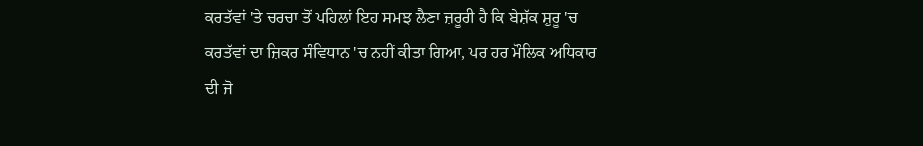ਕਰਤੱਵਾਂ 'ਤੇ ਚਰਚਾ ਤੋਂ ਪਹਿਲਾਂ ਇਹ ਸਮਝ ਲੈਣਾ ਜ਼ਰੂਰੀ ਹੈ ਕਿ ਬੇਸ਼ੱਕ ਸ਼ੁਰੂ 'ਚ ਕਰਤੱਵਾਂ ਦਾ ਜ਼ਿਕਰ ਸੰਵਿਧਾਨ 'ਚ ਨਹੀਂ ਕੀਤਾ ਗਿਆ, ਪਰ ਹਰ ਮੌਲਿਕ ਅਧਿਕਾਰ ਦੀ ਜੋ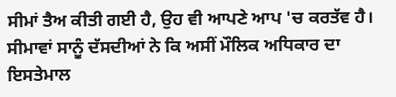ਸੀਮਾਂ ਤੈਅ ਕੀਤੀ ਗਈ ਹੈ, ਉਹ ਵੀ ਆਪਣੇ ਆਪ 'ਚ ਕਰਤੱਵ ਹੈ। ਸੀਮਾਵਾਂ ਸਾਨੂੰ ਦੱਸਦੀਆਂ ਨੇ ਕਿ ਅਸੀਂ ਮੌਲਿਕ ਅਧਿਕਾਰ ਦਾ ਇਸਤੇਮਾਲ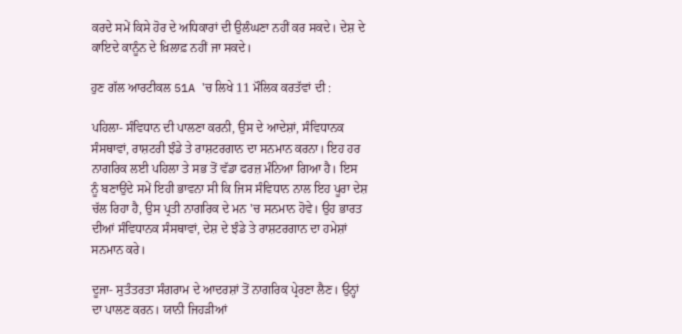ਕਰਦੇ ਸਮੇਂ ਕਿਸੇ ਹੋਰ ਦੇ ਅਧਿਕਾਰਾਂ ਦੀ ਉਲੰਘਣਾ ਨਹੀਂ ਕਰ ਸਕਦੇ। ਦੇਸ਼ ਦੇ ਕਾਇਦੇ ਕਾਨੂੰਨ ਦੇ ਖ਼ਿਲਾਫ਼ ਨਹੀਂ ਜਾ ਸਕਦੇ।

ਹੁਣ ਗੱਲ ਆਰਟੀਕਲ 51A 'ਚ ਲਿਖੇ 11 ਮੌਲਿਕ ਕਰਤੱਵਾਂ ਦੀ :

ਪਹਿਲਾ- ਸੰਵਿਧਾਨ ਦੀ ਪਾਲਣਾ ਕਰਨੀ, ਉਸ ਦੇ ਆਦੇਸ਼ਾਂ, ਸੰਵਿਧਾਨਕ ਸੰਸਥਾਵਾਂ, ਰਾਸ਼ਟਰੀ ਝੰਡੇ ਤੇ ਰਾਸ਼ਟਰਗਾਨ ਦਾ ਸਨਮਾਨ ਕਰਨਾ। ਇਹ ਹਰ ਨਾਗਰਿਕ ਲਈ ਪਹਿਲਾ ਤੇ ਸਭ ਤੋਂ ਵੱਡਾ ਫਰਜ਼ ਮੰਨਿਆ ਗਿਆ ਹੈ। ਇਸ ਨੂੰ ਬਣਾਉਂਦੇ ਸਮੇਂ ਇਹੀ ਭਾਵਨਾ ਸੀ ਕਿ ਜਿਸ ਸੰਵਿਧਾਨ ਨਾਲ ਇਹ ਪੂਰਾ ਦੇਸ਼ ਚੱਲ ਰਿਹਾ ਹੈ, ਉਸ ਪ੍ਰਤੀ ਨਾਗਰਿਕ ਦੇ ਮਨ 'ਚ ਸਨਮਾਨ ਹੋਵੇ। ਉਹ ਭਾਰਤ ਦੀਆਂ ਸੰਵਿਧਾਨਕ ਸੰਸਥਾਵਾਂ, ਦੇਸ਼ ਦੇ ਝੰਡੇ ਤੇ ਰਾਸ਼ਟਰਗਾਨ ਦਾ ਹਮੇਸ਼ਾਂ ਸਨਮਾਨ ਕਰੇ।

ਦੂਜਾ- ਸੁਤੰਤਰਤਾ ਸੰਗਰਾਮ ਦੇ ਆਦਰਸ਼ਾਂ ਤੋਂ ਨਾਗਰਿਕ ਪ੍ਰੇਰਣਾ ਲੈਣ। ਉਨ੍ਹਾਂ ਦਾ ਪਾਲਣ ਕਰਨ। ਯਾਨੀ ਜਿਹੜੀਆਂ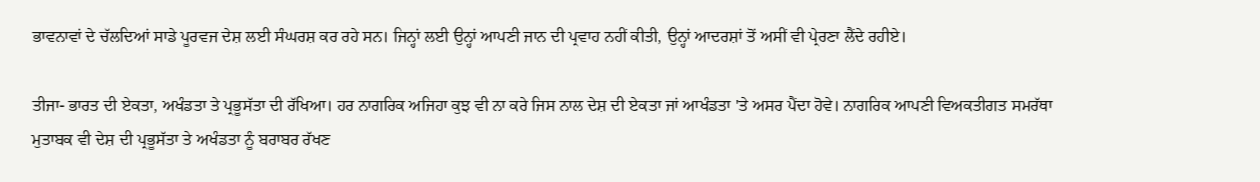ਭਾਵਨਾਵਾਂ ਦੇ ਚੱਲਦਿਆਂ ਸਾਡੇ ਪੂਰਵਜ ਦੇਸ਼ ਲਈ ਸੰਘਰਸ਼ ਕਰ ਰਹੇ ਸਨ। ਜਿਨ੍ਹਾਂ ਲਈ ਉਨ੍ਹਾਂ ਆਪਣੀ ਜਾਨ ਦੀ ਪ੍ਰਵਾਹ ਨਹੀਂ ਕੀਤੀ, ਉਨ੍ਹਾਂ ਆਦਰਸ਼ਾਂ ਤੋਂ ਅਸੀਂ ਵੀ ਪ੍ਰੇਰਣਾ ਲੈਂਦੇ ਰਹੀਏ।

ਤੀਜਾ- ਭਾਰਤ ਦੀ ਏਕਤਾ, ਅਖੰਡਤਾ ਤੇ ਪ੍ਰਭੂਸੱਤਾ ਦੀ ਰੱਖਿਆ। ਹਰ ਨਾਗਰਿਕ ਅਜਿਹਾ ਕੁਝ ਵੀ ਨਾ ਕਰੇ ਜਿਸ ਨਾਲ ਦੇਸ਼ ਦੀ ਏਕਤਾ ਜਾਂ ਆਖੰਡਤਾ 'ਤੇ ਅਸਰ ਪੈਂਦਾ ਹੋਵੇ। ਨਾਗਰਿਕ ਆਪਣੀ ਵਿਅਕਤੀਗਤ ਸਮਰੱਥਾ ਮੁਤਾਬਕ ਵੀ ਦੇਸ਼ ਦੀ ਪ੍ਰਭੂਸੱਤਾ ਤੇ ਅਖੰਡਤਾ ਨੂੰ ਬਰਾਬਰ ਰੱਖਣ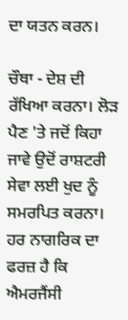ਦਾ ਯਤਨ ਕਰਨ।

ਚੌਥਾ - ਦੇਸ਼ ਦੀ ਰੱਖਿਆ ਕਰਨਾ। ਲੋੜ ਪੈਣ 'ਤੇ ਜਦੋਂ ਕਿਹਾ ਜਾਵੇ ਉਦੋਂ ਰਾਸ਼ਟਰੀ ਸੇਵਾ ਲਈ ਖੁਦ ਨੂੰ ਸਮਰਪਿਤ ਕਰਨਾ। ਹਰ ਨਾਗਰਿਕ ਦਾ ਫਰਜ਼ ਹੈ ਕਿ ਐਮਰਜੈਂਸੀ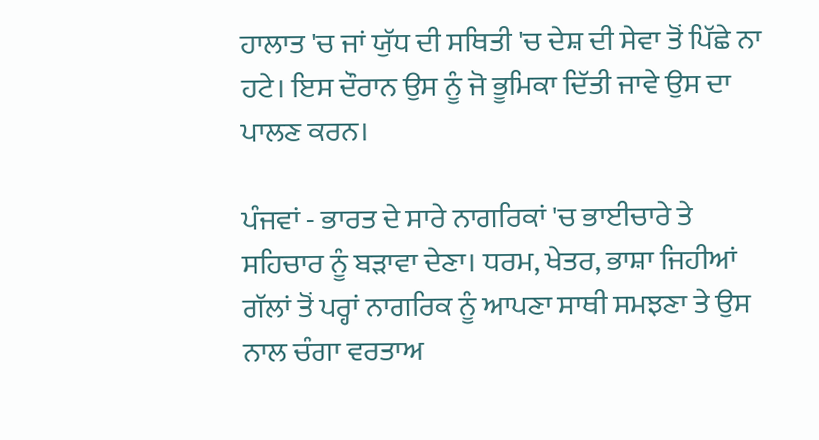ਹਾਲਾਤ 'ਚ ਜਾਂ ਯੁੱਧ ਦੀ ਸਥਿਤੀ 'ਚ ਦੇਸ਼ ਦੀ ਸੇਵਾ ਤੋਂ ਪਿੱਛੇ ਨਾ ਹਟੇ। ਇਸ ਦੌਰਾਨ ਉਸ ਨੂੰ ਜੋ ਭੂਮਿਕਾ ਦਿੱਤੀ ਜਾਵੇ ਉਸ ਦਾ ਪਾਲਣ ਕਰਨ।

ਪੰਜਵਾਂ - ਭਾਰਤ ਦੇ ਸਾਰੇ ਨਾਗਰਿਕਾਂ 'ਚ ਭਾਈਚਾਰੇ ਤੇ ਸਹਿਚਾਰ ਨੂੰ ਬੜਾਵਾ ਦੇਣਾ। ਧਰਮ, ਖੇਤਰ, ਭਾਸ਼ਾ ਜਿਹੀਆਂ ਗੱਲਾਂ ਤੋਂ ਪਰ੍ਹਾਂ ਨਾਗਰਿਕ ਨੂੰ ਆਪਣਾ ਸਾਥੀ ਸਮਝਣਾ ਤੇ ਉਸ ਨਾਲ ਚੰਗਾ ਵਰਤਾਅ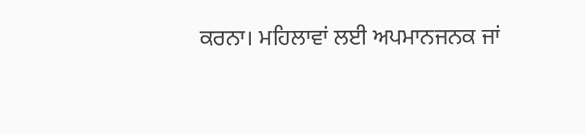ਕਰਨਾ। ਮਹਿਲਾਵਾਂ ਲਈ ਅਪਮਾਨਜਨਕ ਜਾਂ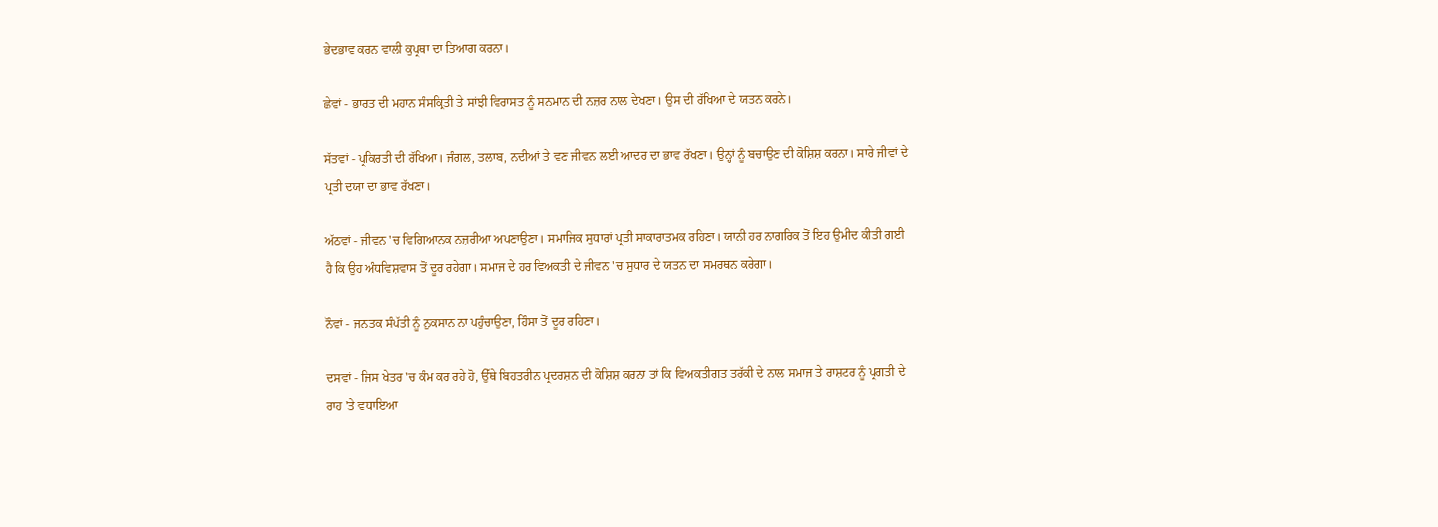ਭੇਦਭਾਵ ਕਰਨ ਵਾਲੀ ਕੁਪ੍ਰਥਾ ਦਾ ਤਿਆਗ ਕਰਨਾ।

ਛੇਵਾਂ - ਭਾਰਤ ਦੀ ਮਹਾਨ ਸੰਸਕ੍ਰਿਤੀ ਤੇ ਸਾਂਝੀ ਵਿਰਾਸਤ ਨੂੰ ਸਨਮਾਨ ਦੀ ਨਜ਼ਰ ਨਾਲ ਦੇਖਣਾ। ਉਸ ਦੀ ਰੱਖਿਆ ਦੇ ਯਤਨ ਕਰਨੇ।

ਸੱਤਵਾਂ - ਪ੍ਰਕਿਰਤੀ ਦੀ ਰੱਖਿਆ। ਜੰਗਲ, ਤਲਾਬ, ਨਦੀਆਂ ਤੇ ਵਣ ਜੀਵਨ ਲਈ ਆਦਰ ਦਾ ਭਾਵ ਰੱਖਣਾ। ਉਨ੍ਹਾਂ ਨੂੰ ਬਚਾਉਣ ਦੀ ਕੋਸ਼ਿਸ਼ ਕਰਨਾ। ਸਾਰੇ ਜੀਵਾਂ ਦੇ ਪ੍ਰਤੀ ਦਯਾ ਦਾ ਭਾਵ ਰੱਖਣਾ।

ਅੱਠਵਾਂ - ਜੀਵਨ 'ਚ ਵਿਗਿਆਨਕ ਨਜ਼ਰੀਆ ਅਪਣਾਉਣਾ। ਸਮਾਜਿਕ ਸੁਧਾਰਾਂ ਪ੍ਰਤੀ ਸਾਕਾਰਾਤਮਕ ਰਹਿਣਾ। ਯਾਨੀ ਹਰ ਨਾਗਰਿਕ ਤੋਂ ਇਹ ਉਮੀਦ ਕੀਤੀ ਗਈ ਹੈ ਕਿ ਉਹ ਅੰਧਵਿਸ਼ਵਾਸ ਤੋਂ ਦੂਰ ਰਹੇਗਾ। ਸਮਾਜ ਦੇ ਹਰ ਵਿਅਕਤੀ ਦੇ ਜੀਵਨ 'ਚ ਸੁਧਾਰ ਦੇ ਯਤਨ ਦਾ ਸਮਰਥਨ ਕਰੇਗਾ।

ਨੌਵਾਂ - ਜਨਤਕ ਸੰਪੱਤੀ ਨੂੰ ਨੁਕਸਾਨ ਨਾ ਪਹੁੰਚਾਉਣਾ, ਹਿੰਸਾ ਤੋਂ ਦੂਰ ਰਹਿਣਾ।

ਦਸਵਾਂ - ਜਿਸ ਖੇਤਰ 'ਚ ਕੰਮ ਕਰ ਰਹੇ ਹੋ, ਉੱਥੇ ਬਿਹਤਰੀਨ ਪ੍ਰਦਰਸ਼ਨ ਦੀ ਕੋਸ਼ਿਸ਼ ਕਰਨਾ ਤਾਂ ਕਿ ਵਿਅਕਤੀਗਤ ਤਰੱਕੀ ਦੇ ਨਾਲ ਸਮਾਜ ਤੇ ਰਾਸ਼ਟਰ ਨੂੰ ਪ੍ਰਗਤੀ ਦੇ ਰਾਹ 'ਤੇ ਵਧਾਇਆ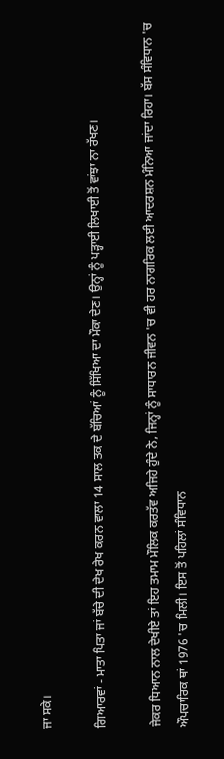ਜਾ ਸਕੇ।

ਗਿਆਰਵਾਂ - ਮਾਤਾ ਪਿਤਾ ਜਾਂ ਬੱਚੇ ਦੀ ਦੇਖ ਰੇਖ ਕਰਨ ਵਾਲਾ 14 ਸਾਲ ਤਕ ਦੇ ਬੱਚਿਆਂ ਨੂੰ ਸਿੱਖਿਆ ਦਾ ਮੌਕਾ ਦੇਣ। ਉਨ੍ਹਾਂ ਨੂੰ ਪੜ੍ਹਾਈ ਲਿਖਾਈ ਤੋਂ ਵਾਂਝਾ ਨਾ ਰੱਖਣ।

ਜੇਕਰ ਧਿਆਨ ਨਾਲ ਦੇਖੀਏ ਤਾਂ ਇਹ ਤਮਾਮ ਮੌਲਿਕ ਕਰਤੱਵ ਅਜਿਹੇ ਹੁੰਦੇ ਨੇ, ਜਿਨ੍ਹਾਂ ਨੂੰ ਸਾਧਾਰਨ ਜੀਵਨ 'ਚ ਵੀ ਹਰ ਨਾਗਰਿਕ ਲਈ ਆਦਰਸ਼ਨ ਮੰਨਿਆ ਜਾਂਦਾ ਰਿਹਾ। ਬੱਸ ਸੰਵਿਧਾਨ 'ਚ ਔਪਚਾਰਿਕ ਥਾਂ 1976 'ਚ ਮਿਲੀ। ਇਸ ਤੋਂ ਪਹਿਲਾਂ ਸੰਵਿਧਾਨ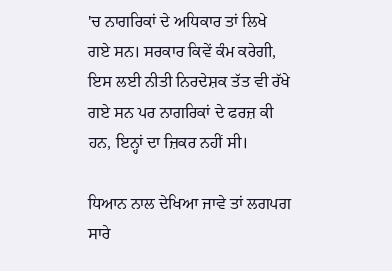'ਚ ਨਾਗਰਿਕਾਂ ਦੇ ਅਧਿਕਾਰ ਤਾਂ ਲਿਖੇ ਗਏ ਸਨ। ਸਰਕਾਰ ਕਿਵੇਂ ਕੰਮ ਕਰੇਗੀ, ਇਸ ਲਈ ਨੀਤੀ ਨਿਰਦੇਸ਼ਕ ਤੱਤ ਵੀ ਰੱਖੇ ਗਏ ਸਨ ਪਰ ਨਾਗਰਿਕਾਂ ਦੇ ਫਰਜ਼ ਕੀ ਹਨ, ਇਨ੍ਹਾਂ ਦਾ ਜ਼ਿਕਰ ਨਹੀਂ ਸੀ।

ਧਿਆਨ ਨਾਲ ਦੇਖਿਆ ਜਾਵੇ ਤਾਂ ਲਗਪਗ ਸਾਰੇ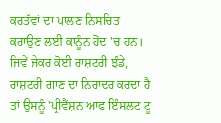ਕਰਤੱਵਾਂ ਦਾ ਪਾਲਣ ਨਿਸਚਿਤ ਕਰਾਉਣ ਲਈ ਕਾਨੂੰਨ ਹੋਂਦ 'ਚ ਹਨ। ਜਿਵੇਂ ਜੇਕਰ ਕੋਈ ਰਾਸ਼ਟਰੀ ਝੰਡੇ, ਰਾਸ਼ਟਰੀ ਗਾਣ ਦਾ ਨਿਰਾਦਰ ਕਰਦਾ ਹੈ ਤਾਂ ਉਸਨੂੰ 'ਪ੍ਰੀਵੈਂਸ਼ਨ ਆਫ ਇੰਸਲਟ ਟੂ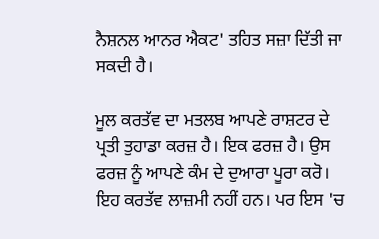ਨੈਸ਼ਨਲ ਆਨਰ ਐਕਟ' ਤਹਿਤ ਸਜ਼ਾ ਦਿੱਤੀ ਜਾ ਸਕਦੀ ਹੈ।

ਮੂਲ ਕਰਤੱਵ ਦਾ ਮਤਲਬ ਆਪਣੇ ਰਾਸ਼ਟਰ ਦੇ ਪ੍ਰਤੀ ਤੁਹਾਡਾ ਕਰਜ਼ ਹੈ। ਇਕ ਫਰਜ਼ ਹੈ। ਉਸ ਫਰਜ਼ ਨੂੰ ਆਪਣੇ ਕੰਮ ਦੇ ਦੁਆਰਾ ਪੂਰਾ ਕਰੋ। ਇਹ ਕਰਤੱਵ ਲਾਜ਼ਮੀ ਨਹੀਂ ਹਨ। ਪਰ ਇਸ 'ਚ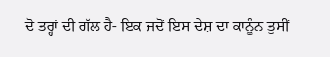ਦੋ ਤਰ੍ਹਾਂ ਦੀ ਗੱਲ ਹੈ- ਇਕ ਜਦੋਂ ਇਸ ਦੇਸ਼ ਦਾ ਕਾਨੂੰਨ ਤੁਸੀਂ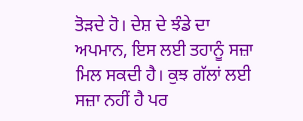ਤੋੜਦੇ ਹੋ। ਦੇਸ਼ ਦੇ ਝੰਡੇ ਦਾ ਅਪਮਾਨ, ਇਸ ਲਈ ਤਹਾਨੂੰ ਸਜ਼ਾ ਮਿਲ ਸਕਦੀ ਹੈ। ਕੁਝ ਗੱਲਾਂ ਲਈ ਸਜ਼ਾ ਨਹੀਂ ਹੈ ਪਰ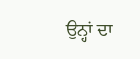ਉਨ੍ਹਾਂ ਦਾ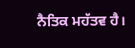ਨੈਤਿਕ ਮਹੱਤਵ ਹੈ।